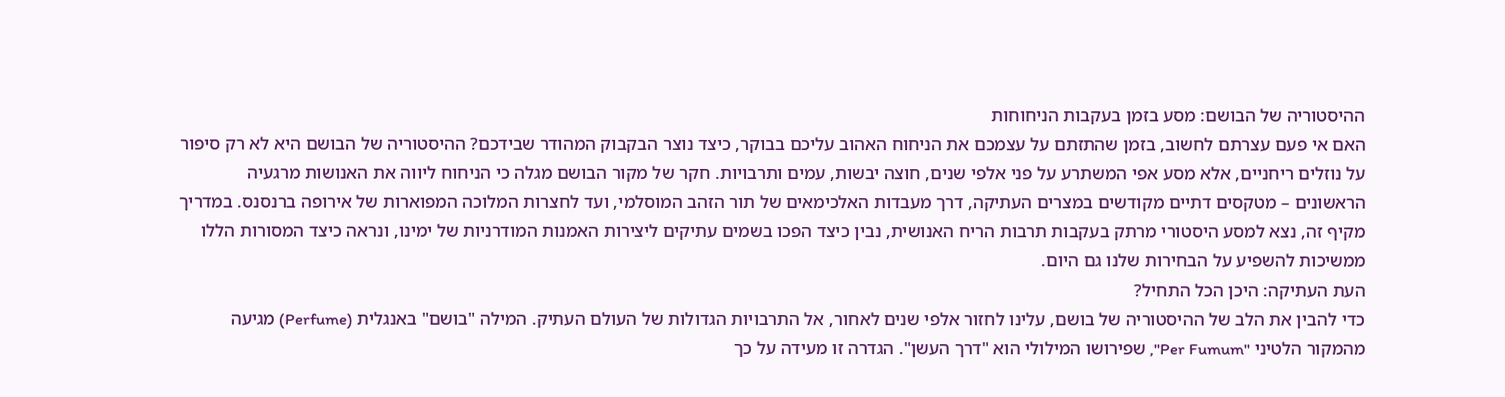ההיסטוריה של הבושם: מסע בזמן בעקבות הניחוחות
האם אי פעם עצרתם לחשוב, בזמן שהתזתם על עצמכם את הניחוח האהוב עליכם בבוקר, כיצד נוצר הבקבוק המהודר שבידכם? ההיסטוריה של הבושם היא לא רק סיפור על נוזלים ריחניים, אלא מסע אפי המשתרע על פני אלפי שנים, חוצה יבשות, עמים ותרבויות. חקר של מקור הבושם מגלה כי הניחוח ליווה את האנושות מרגעיה הראשונים – מטקסים דתיים מקודשים במצרים העתיקה, דרך מעבדות האלכימאים של תור הזהב המוסלמי, ועד לחצרות המלוכה המפוארות של אירופה ברנסנס. במדריך מקיף זה, נצא למסע היסטורי מרתק בעקבות תרבות הריח האנושית, נבין כיצד הפכו בשמים עתיקים ליצירות האמנות המודרניות של ימינו, ונראה כיצד המסורות הללו ממשיכות להשפיע על הבחירות שלנו גם היום.
העת העתיקה: היכן הכל התחיל?
כדי להבין את הלב של ההיסטוריה של בושם, עלינו לחזור אלפי שנים לאחור, אל התרבויות הגדולות של העולם העתיק. המילה "בושם" באנגלית (Perfume) מגיעה מהמקור הלטיני "Per Fumum", שפירושו המילולי הוא "דרך העשן". הגדרה זו מעידה על כך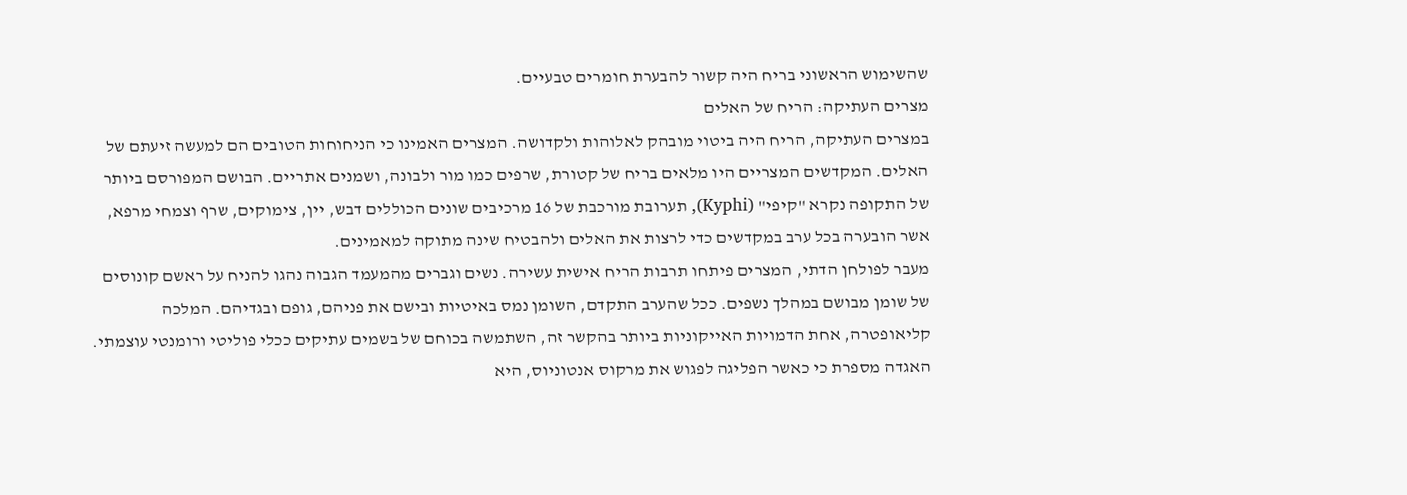שהשימוש הראשוני בריח היה קשור להבערת חומרים טבעיים.
מצרים העתיקה: הריח של האלים
במצרים העתיקה, הריח היה ביטוי מובהק לאלוהות ולקדושה. המצרים האמינו כי הניחוחות הטובים הם למעשה זיעתם של האלים. המקדשים המצריים היו מלאים בריח של קטורת, שרפים כמו מור ולבונה, ושמנים אתריים. הבושם המפורסם ביותר של התקופה נקרא "קיפי" (Kyphi), תערובת מורכבת של 16 מרכיבים שונים הכוללים דבש, יין, צימוקים, שרף וצמחי מרפא, אשר הובערה בכל ערב במקדשים כדי לרצות את האלים ולהבטיח שינה מתוקה למאמינים.
מעבר לפולחן הדתי, המצרים פיתחו תרבות הריח אישית עשירה. נשים וגברים מהמעמד הגבוה נהגו להניח על ראשם קונוסים של שומן מבושם במהלך נשפים. ככל שהערב התקדם, השומן נמס באיטיות ובישם את פניהם, גופם ובגדיהם. המלכה קליאופטרה, אחת הדמויות האייקוניות ביותר בהקשר זה, השתמשה בכוחם של בשמים עתיקים ככלי פוליטי ורומנטי עוצמתי. האגדה מספרת כי כאשר הפליגה לפגוש את מרקוס אנטוניוס, היא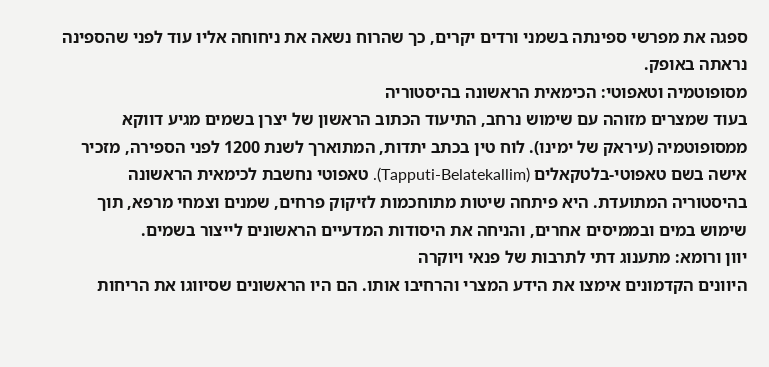ספגה את מפרשי ספינתה בשמני ורדים יקרים, כך שהרוח נשאה את ניחוחה אליו עוד לפני שהספינה נראתה באופק.
מסופוטמיה וטאפוטי: הכימאית הראשונה בהיסטוריה
בעוד שמצרים מזוהה עם שימוש נרחב, התיעוד הכתוב הראשון של יצרן בשמים מגיע דווקא ממסופוטמיה (עיראק של ימינו). לוח טין בכתב יתדות, המתוארך לשנת 1200 לפני הספירה, מזכיר אישה בשם טאפוטי-בלטקאלים (Tapputi-Belatekallim). טאפוטי נחשבת לכימאית הראשונה בהיסטוריה המתועדת. היא פיתחה שיטות מתוחכמות לזיקוק פרחים, שמנים וצמחי מרפא, תוך שימוש במים ובממיסים אחרים, והניחה את היסודות המדעיים הראשונים לייצור בשמים.
יוון ורומא: מתענוג דתי לתרבות של פנאי ויוקרה
היוונים הקדמונים אימצו את הידע המצרי והרחיבו אותו. הם היו הראשונים שסיווגו את הריחות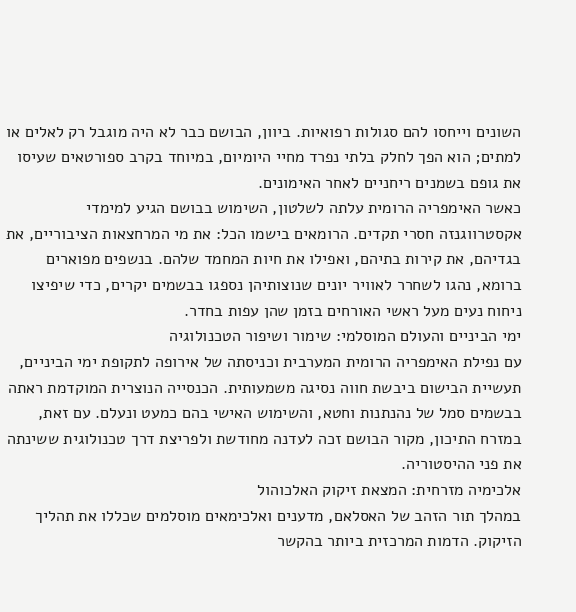השונים וייחסו להם סגולות רפואיות. ביוון, הבושם כבר לא היה מוגבל רק לאלים או למתים; הוא הפך לחלק בלתי נפרד מחיי היומיום, במיוחד בקרב ספורטאים שעיסו את גופם בשמנים ריחניים לאחר האימונים.
כאשר האימפריה הרומית עלתה לשלטון, השימוש בבושם הגיע למימדי אקסטרווגנזה חסרי תקדים. הרומאים בישמו הכל: את מי המרחצאות הציבוריים, את בגדיהם, את קירות בתיהם, ואפילו את חיות המחמד שלהם. בנשפים מפוארים ברומא, נהגו לשחרר לאוויר יונים שנוצותיהן נספגו בבשמים יקרים, כדי שיפיצו ניחוח נעים מעל ראשי האורחים בזמן שהן עפות בחדר.
ימי הביניים והעולם המוסלמי: שימור ושיפור הטכנולוגיה
עם נפילת האימפריה הרומית המערבית וכניסתה של אירופה לתקופת ימי הביניים, תעשיית הבישום ביבשת חווה נסיגה משמעותית. הכנסייה הנוצרית המוקדמת ראתה בבשמים סמל של נהנתנות וחטא, והשימוש האישי בהם כמעט ונעלם. עם זאת, במזרח התיכון, מקור הבושם זכה לעדנה מחודשת ולפריצת דרך טכנולוגית ששינתה את פני ההיסטוריה.
אלכימיה מזרחית: המצאת זיקוק האלכוהול
במהלך תור הזהב של האסלאם, מדענים ואלכימאים מוסלמים שכללו את תהליך הזיקוק. הדמות המרכזית ביותר בהקשר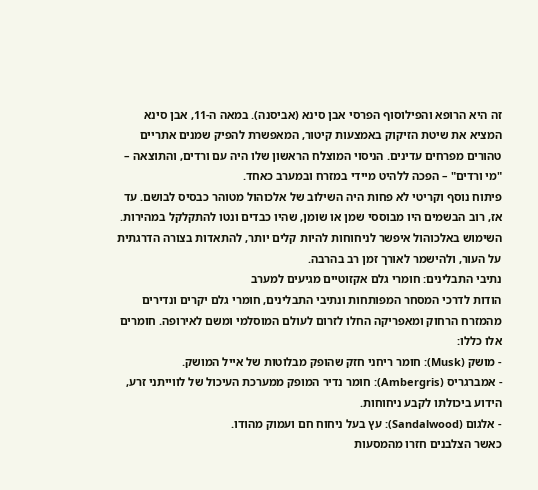זה היא הרופא והפילוסוף הפרסי אבן סינא (אביסנה). במאה ה-11, אבן סינא המציא את שיטת הזיקוק באמצעות קיטור, המאפשרת להפיק שמנים אתריים טהורים מפרחים עדינים. הניסוי המוצלח הראשון שלו היה עם ורדים, והתוצאה – "מי ורדים" – הפכה ללהיט מיידי במזרח ובמערב כאחד.
פיתוח נוסף וקריטי לא פחות היה השילוב של אלכוהול מטוהר כבסיס לבושם. עד אז, רוב הבשמים היו מבוססי שמן או שומן, שהיו כבדים ונטו להתקלקל במהירות. השימוש באלכוהול איפשר לניחוחות להיות קלים יותר, להתאדות בצורה הדרגתית על העור, ולהישמר לאורך זמן רב בהרבה.
נתיבי התבלינים: חומרי גלם אקזוטיים מגיעים למערב
הודות לדרכי המסחר המפותחות ונתיבי התבלינים, חומרי גלם יקרים ונדירים מהמזרח הרחוק ומאפריקה החלו לזרום לעולם המוסלמי ומשם לאירופה. חומרים אלו כללו:
- מושק (Musk): חומר ריחני חזק שהופק מבלוטות של אייל המושק.
- אמברגריס (Ambergris): חומר נדיר המופק ממערכת העיכול של לווייתני זרע, הידוע ביכולתו לקבע ניחוחות.
- אלגום (Sandalwood): עץ בעל ניחוח חם ועמוק מהודו.
כאשר הצלבנים חזרו מהמסעות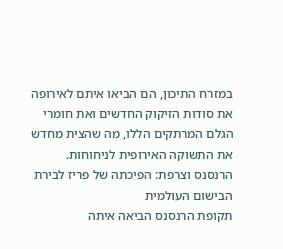במזרח התיכון, הם הביאו איתם לאירופה את סודות הזיקוק החדשים ואת חומרי הגלם המרתקים הללו, מה שהצית מחדש את התשוקה האירופית לניחוחות.
הרנסנס וצרפת: הפיכתה של פריז לבירת הבישום העולמית
תקופת הרנסנס הביאה איתה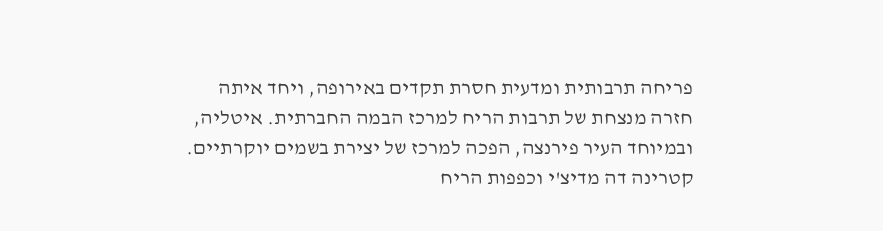פריחה תרבותית ומדעית חסרת תקדים באירופה, ויחד איתה חזרה מנצחת של תרבות הריח למרכז הבמה החברתית. איטליה, ובמיוחד העיר פירנצה, הפכה למרכז של יצירת בשמים יוקרתיים.
קטרינה דה מדיצ'י וכפפות הריח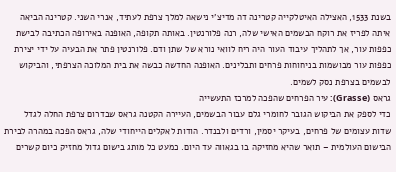בשנת 1533, האצילה האיטלקייה קטרינה דה מדיצ'י נישאה למלך צרפת לעתיד, אנרי השני. קטרינה הביאה איתה לפריז את רוקח הבשמים האישי שלה, רנה פלורנטין. באותה תקופה, האופנה באירופה הכתיבה לבישת כפפות עור, אך לתהליך עיבוד העור היה ריח לוואי נורא של שתן ודם. פלורנטין פתר את הבעיה על ידי יצירת כפפות עור מבושמות בניחוחות פרחים ותבלינים. האופנה החדשה כבשה את בית המלוכה הצרפתי, והביקוש לבשמים בצרפת נסק לשמים.
גראס (Grasse): עיר הפרחים שהפכה למרכז התעשייה
כדי לספק את הביקוש הגובר לחומרי גלם עבור הבשמים, העיירה הקטנה גראס שבדרום צרפת החלה לגדל שדות עצומים של פרחים, בעיקר יסמין, ורדים ולבנדר. הודות לאקלים הייחודי שלה, גראס הפכה במהרה לבירת הבישום העולמית – תואר שהיא מחזיקה בו בגאווה עד היום. כמעט כל מותג בישום גדול מחזיק כיום קשרים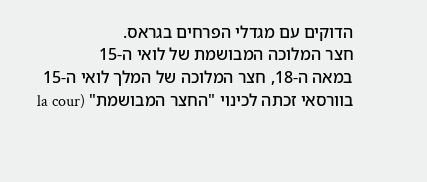הדוקים עם מגדלי הפרחים בגראס.
חצר המלוכה המבושמת של לואי ה-15
במאה ה-18, חצר המלוכה של המלך לואי ה-15 בוורסאי זכתה לכינוי "החצר המבושמת" (la cour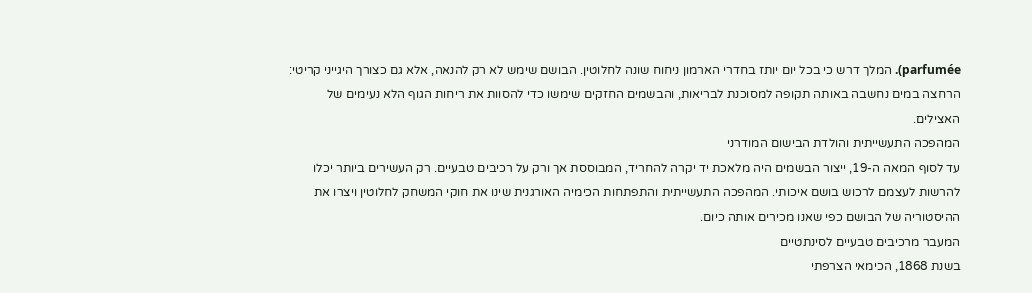parfumée). המלך דרש כי בכל יום יותז בחדרי הארמון ניחוח שונה לחלוטין. הבושם שימש לא רק להנאה, אלא גם כצורך היגייני קריטי: הרחצה במים נחשבה באותה תקופה למסוכנת לבריאות, והבשמים החזקים שימשו כדי להסוות את ריחות הגוף הלא נעימים של האצילים.
המהפכה התעשייתית והולדת הבישום המודרני
עד לסוף המאה ה-19, ייצור הבשמים היה מלאכת יד יקרה להחריד, המבוססת אך ורק על רכיבים טבעיים. רק העשירים ביותר יכלו להרשות לעצמם לרכוש בושם איכותי. המהפכה התעשייתית והתפתחות הכימיה האורגנית שינו את חוקי המשחק לחלוטין ויצרו את ההיסטוריה של הבושם כפי שאנו מכירים אותה כיום.
המעבר מרכיבים טבעיים לסינתטיים
בשנת 1868, הכימאי הצרפתי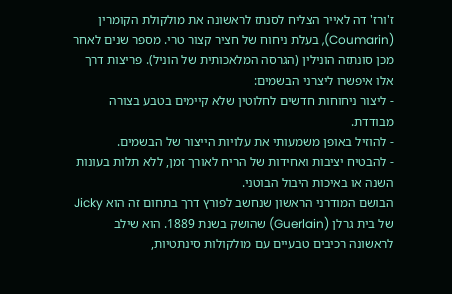ז'ורז' דה לאייר הצליח לסנתז לראשונה את מולקולת הקומרין (Coumarin), בעלת ניחוח של חציר קצור טרי. מספר שנים לאחר מכן סונתזה הונילין (הגרסה המלאכותית של הוניל). פריצות דרך אלו איפשרו ליצרני הבשמים:
- ליצור ניחוחות חדשים לחלוטין שלא קיימים בטבע בצורה מבודדת.
- להוזיל באופן משמעותי את עלויות הייצור של הבשמים.
- להבטיח יציבות ואחידות של הריח לאורך זמן, ללא תלות בעונות השנה או באיכות היבול הבוטני.
הבושם המודרני הראשון שנחשב לפורץ דרך בתחום זה הוא Jicky של בית גרלן (Guerlain) שהושק בשנת 1889. הוא שילב לראשונה רכיבים טבעיים עם מולקולות סינתטיות,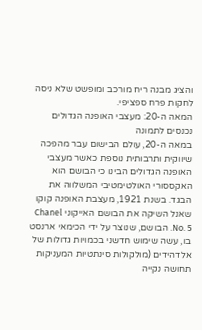והציג מבנה ריח מורכב ומופשט שלא ניסה לחקות פרח ספציפי.
המאה ה-20: מעצבי האופנה הגדולים נכנסים לתמונה
במאה ה-20, עולם הבישום עבר מהפכה שיווקית ותרבותית נוספת כאשר מעצבי האופנה הגדולים הבינו כי הבושם הוא האקססורי האולטימטיבי המשלווה את הבגד. בשנת 1921, מעצבת האופנה קוקו שאנל השיקה את הבושם האייקוני Chanel No. 5. הבושם, שנוצר על ידי הכימאי ארנסט בו, עשה שימוש חדשני בכמויות גדולות של אלדהידים (מולקולות סינתטיות המעניקות תחושה נקייה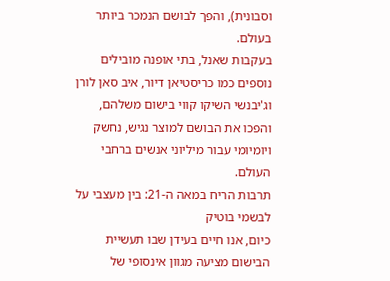וסבונית), והפך לבושם הנמכר ביותר בעולם.
בעקבות שאנל, בתי אופנה מובילים נוספים כמו כריסטיאן דיור, איב סאן לורן וג'יבנשי השיקו קווי בישום משלהם, והפכו את הבושם למוצר נגיש, נחשק ויומיומי עבור מיליוני אנשים ברחבי העולם.
תרבות הריח במאה ה-21: בין מעצבי על לבשמי בוטיק
כיום, אנו חיים בעידן שבו תעשיית הבישום מציעה מגוון אינסופי של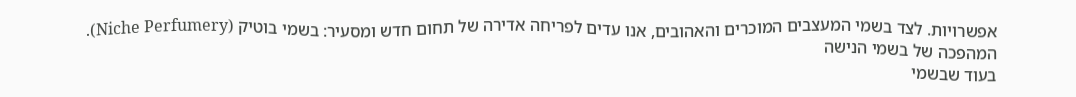אפשרויות. לצד בשמי המעצבים המוכרים והאהובים, אנו עדים לפריחה אדירה של תחום חדש ומסעיר: בשמי בוטיק (Niche Perfumery).
המהפכה של בשמי הנישה
בעוד שבשמי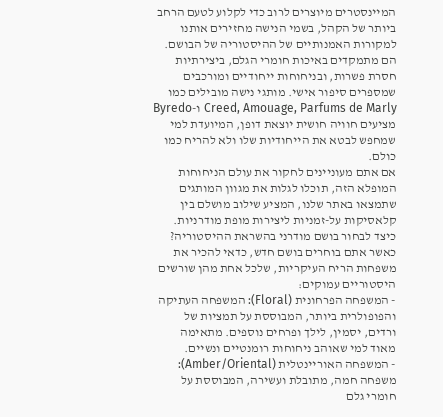המיינסטרים מיוצרים לרוב כדי לקלוע לטעם הרחב ביותר של הקהל, בשמי הנישה מחזירים אותנו למקורות האמנותיים של ההיסטוריה של הבושם. הם מתמקדים באיכות חומרי הגלם, ביצירתיות חסרת פשרות, ובניחוחות ייחודיים ומורכבים שמספרים סיפור אישי. מותגי נישה מובילים כמו Creed, Amouage, Parfums de Marly ו-Byredo מציעים חוויה חושית יוצאת דופן, המיועדת למי שמחפש לבטא את הייחודיות שלו ולא להריח כמו כולם.
אם אתם מעוניינים לחקור את עולם הניחוחות המופלא הזה, תוכלו לגלות את מגוון המותגים שתמצאו באתר שלנו, המציע שילוב מושלם בין קלאסיקות על-זמניות ליצירות מופת מודרניות.
כיצד לבחור בושם מודרני בהשראת ההיסטוריה?
כאשר אתם בוחרים בושם חדש, כדאי להכיר את משפחות הריח העיקריות, שלכל אחת מהן שורשים היסטוריים עמוקים:
- המשפחה הפרחונית (Floral): המשפחה העתיקה והפופולרית ביותר, המבוססת על תמציות של ורדים, יסמין, לילך ופרחים נוספים. מתאימה מאוד למי שאוהב ניחוחות רומנטיים ונשיים.
- המשפחה האוריינטלית (Amber/Oriental): משפחה חמה, מתובלת ועשירה, המבוססת על חומרי גלם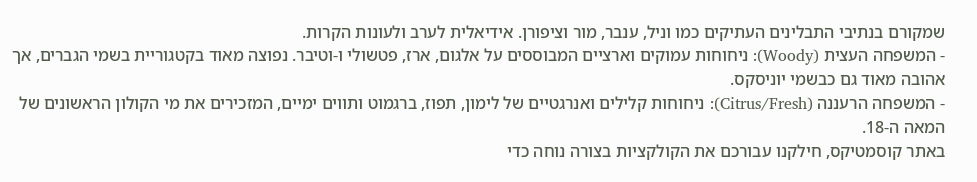שמקורם בנתיבי התבלינים העתיקים כמו וניל, ענבר, מור וציפורן. אידיאלית לערב ולעונות הקרות.
- המשפחה העצית (Woody): ניחוחות עמוקים וארציים המבוססים על אלגום, ארז, פטשולי ו-וטיבר. נפוצה מאוד בקטגוריית בשמי הגברים, אך אהובה מאוד גם כבשמי יוניסקס.
- המשפחה הרעננה (Citrus/Fresh): ניחוחות קלילים ואנרגטיים של לימון, תפוז, ברגמוט ותווים ימיים, המזכירים את מי הקולון הראשונים של המאה ה-18.
באתר קוסמטיקס, חילקנו עבורכם את הקולקציות בצורה נוחה כדי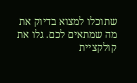שתוכלו למצוא בדיוק את מה שמתאים לכם. גלו את קולקציית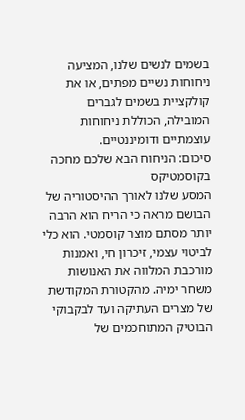בשמים לנשים שלנו, המציעה ניחוחות נשיים מפתים, או את קולקציית בשמים לגברים המובילה, הכוללת ניחוחות עוצמתיים ודומיננטיים.
סיכום: הניחוח הבא שלכם מחכה בקוסמטיקס
המסע שלנו לאורך ההיסטוריה של הבושם מראה כי הריח הוא הרבה יותר מסתם מוצר קוסמטי. הוא כלי לביטוי עצמי, זיכרון חי, ואמנות מורכבת המלווה את האנושות משחר ימיה. מהקטורת המקודשת של מצרים העתיקה ועד לבקבוקי הבוטיק המתוחכמים של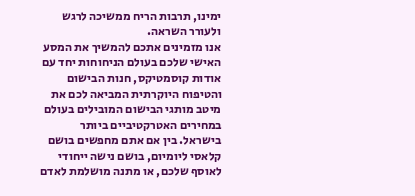ימינו, תרבות הריח ממשיכה לרגש ולעורר השראה.
אנו מזמינים אתכם להמשיך את המסע האישי שלכם בעולם הניחוחות יחד עם אודות קוסמטיקס, חנות הבישום והטיפוח היוקרתית המביאה לכם את מיטב מותגי הבישום המובילים בעולם במחירים האטרקטיביים ביותר בישראל. בין אם אתם מחפשים בושם קלאסי ליומיום, בושם נישה ייחודי לאוסף שלכם, או מתנה מושלמת לאדם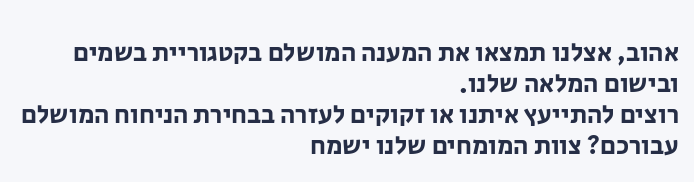אהוב, אצלנו תמצאו את המענה המושלם בקטגוריית בשמים ובישום המלאה שלנו.
רוצים להתייעץ איתנו או זקוקים לעזרה בבחירת הניחוח המושלם עבורכם? צוות המומחים שלנו ישמח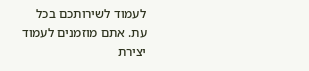לעמוד לשירותכם בכל עת. אתם מוזמנים לעמוד יצירת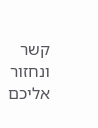קשר ונחזור אליכם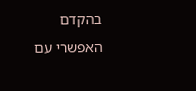בהקדם האפשרי עם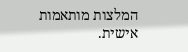המלצות מותאמות אישית.